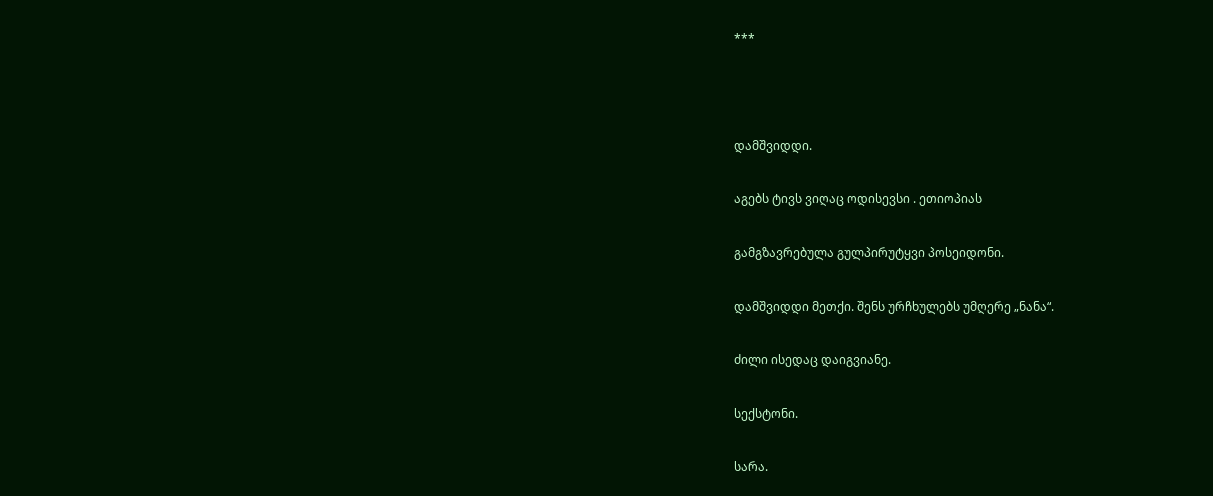***



დამშვიდდი.

აგებს ტივს ვიღაც ოდისევსი . ეთიოპიას

გამგზავრებულა გულპირუტყვი პოსეიდონი.

დამშვიდდი მეთქი. შენს ურჩხულებს უმღერე „ნანა“.

ძილი ისედაც დაიგვიანე.

სექსტონი.

სარა.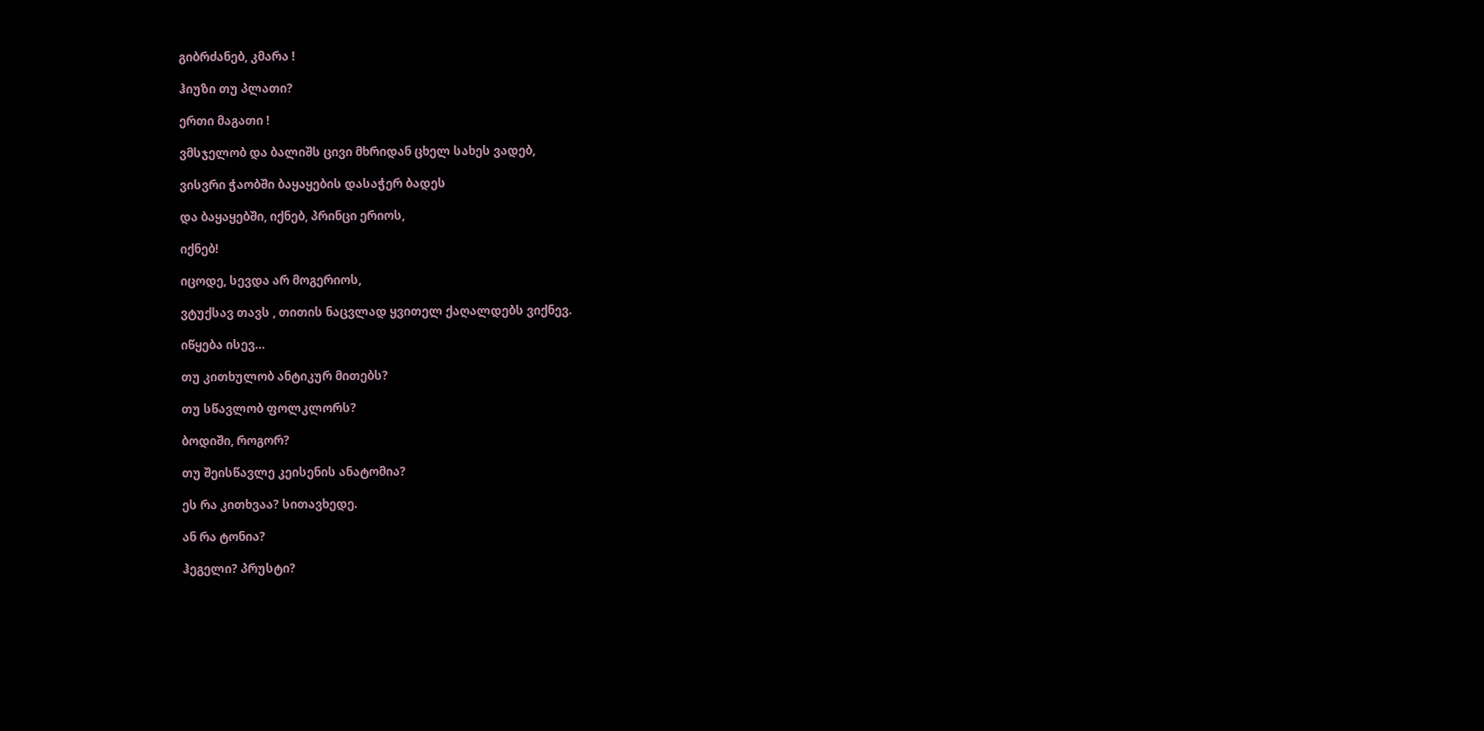გიბრძანებ, კმარა !

ჰიუზი თუ პლათი?

ერთი მაგათი !

ვმსჯელობ და ბალიშს ცივი მხრიდან ცხელ სახეს ვადებ,

ვისვრი ჭაობში ბაყაყების დასაჭერ ბადეს

და ბაყაყებში, იქნებ, პრინცი ერიოს,

იქნებ!

იცოდე, სევდა არ მოგერიოს,

ვტუქსავ თავს , თითის ნაცვლად ყვითელ ქაღალდებს ვიქნევ.

იწყება ისევ…

თუ კითხულობ ანტიკურ მითებს?

თუ სწავლობ ფოლკლორს?

ბოდიში, როგორ?

თუ შეისწავლე კეისენის ანატომია?

ეს რა კითხვაა? სითავხედე.

ან რა ტონია?

ჰეგელი? პრუსტი?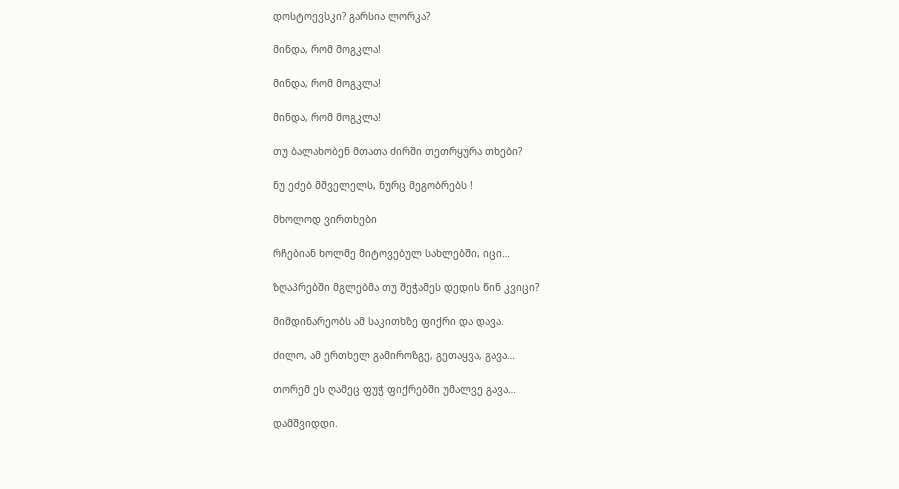დოსტოევსკი? გარსია ლორკა?

მინდა, რომ მოგკლა!

მინდა, რომ მოგკლა!

მინდა, რომ მოგკლა!

თუ ბალახობენ მთათა ძირში თეთრყურა თხები?

ნუ ეძებ მშველელს, ნურც მეგობრებს !

მხოლოდ ვირთხები

რჩებიან ხოლმე მიტოვებულ სახლებში, იცი…

ზღაპრებში მგლებმა თუ შეჭამეს დედის წინ კვიცი?

მიმდინარეობს ამ საკითხზე ფიქრი და დავა.

ძილო, ამ ერთხელ გამიროზგე, გეთაყვა, გავა…

თორემ ეს ღამეც ფუჭ ფიქრებში უმალვე გავა…

დამშვიდდი.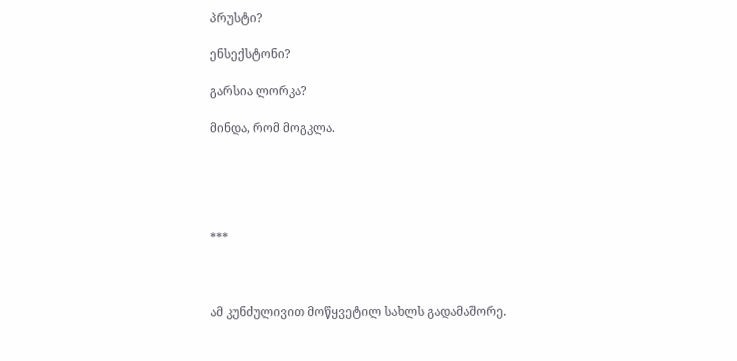პრუსტი?

ენსექსტონი?

გარსია ლორკა?

მინდა, რომ მოგკლა.





***



ამ კუნძულივით მოწყვეტილ სახლს გადამაშორე.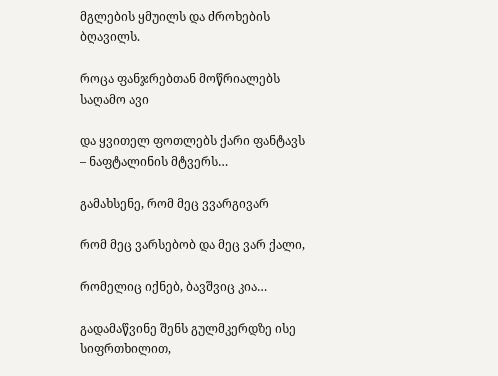მგლების ყმუილს და ძროხების ბღავილს.

როცა ფანჯრებთან მოწრიალებს საღამო ავი

და ყვითელ ფოთლებს ქარი ფანტავს – ნაფტალინის მტვერს…

გამახსენე, რომ მეც ვვარგივარ

რომ მეც ვარსებობ და მეც ვარ ქალი,

რომელიც იქნებ, ბავშვიც კია…

გადამაწვინე შენს გულმკერდზე ისე სიფრთხილით,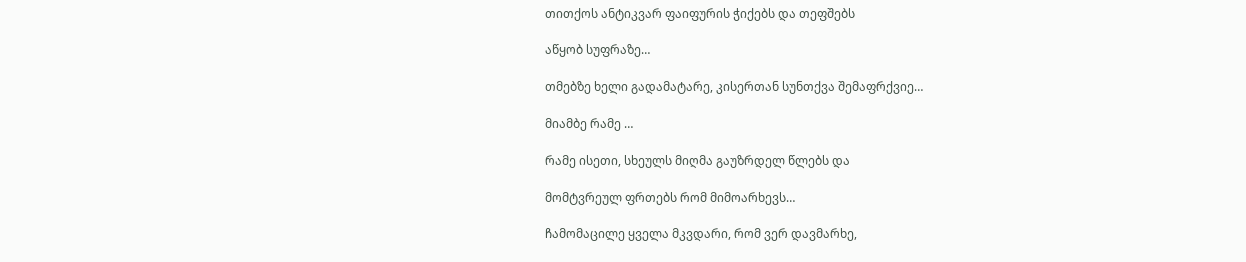თითქოს ანტიკვარ ფაიფურის ჭიქებს და თეფშებს

აწყობ სუფრაზე…

თმებზე ხელი გადამატარე, კისერთან სუნთქვა შემაფრქვიე…

მიამბე რამე …

რამე ისეთი, სხეულს მიღმა გაუზრდელ წლებს და

მომტვრეულ ფრთებს რომ მიმოარხევს…

ჩამომაცილე ყველა მკვდარი, რომ ვერ დავმარხე,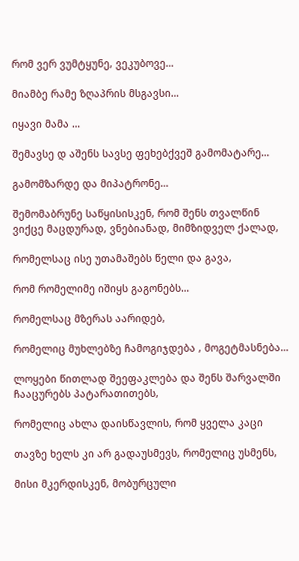რომ ვერ ვუმტყუნე, ვეკუბოვე…

მიამბე რამე ზღაპრის მსგავსი…

იყავი მამა …

შემავსე დ აშენს სავსე ფეხებქვეშ გამომატარე…

გამომზარდე და მიპატრონე…

შემომაბრუნე საწყისისკენ, რომ შენს თვალწინ ვიქცე მაცდურად, ვნებიანად, მიმზიდველ ქალად,

რომელსაც ისე უთამაშებს წელი და გავა,

რომ რომელიმე იშიყს გაგონებს…

რომელსაც მზერას აარიდებ,

რომელიც მუხლებზე ჩამოგიჯდება , მოგეტმასნება…

ლოყები წითლად შეეფაკლება და შენს შარვალში ჩააცურებს პატარათითებს,

რომელიც ახლა დაისწავლის, რომ ყველა კაცი

თავზე ხელს კი არ გადაუსმევს, რომელიც უსმენს,

მისი მკერდისკენ, მობურცული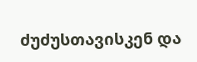ძუძუსთავისკენ და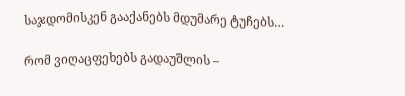საჯდომისკენ გააქანებს მდუმარე ტუჩებს…

რომ ვიღაცფეხებს გადაუშლის –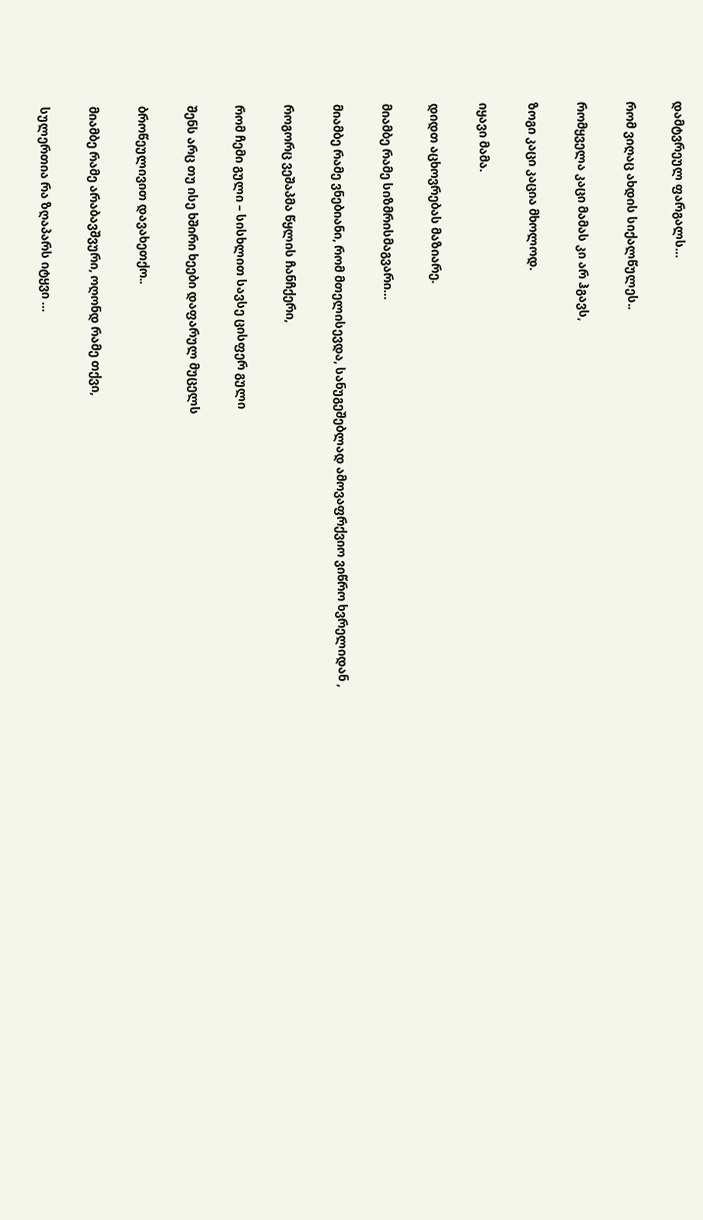დამტვრეულ ფარგალს…

რომ ვიღაც ახდის სიქალწულეს..

რომყველა კაცი მამას კი არ ჰგავს,

ზოგი კაცი კაცია მხოლოდ.

იყავი მამა.

დიდთ აცხოვრებას მაზიარე.

მიამბე რამე სიზმრისმაგვარი…

მიამბე რამე ვნებიანი, რომ მთელისევდა, სანუგეშებლად ამოვაფრქვიო ვიწრო ხვრელიდან ,

როგორც ვეშაპმა წყლის ჩანჩქერი,

რომ ჩემი გული – სისხლით სავსე ცისფერ გული

შენს არც თუ ისე ხშირი ხეები დაფარულ მუცელს

ბროწეულივით დავახეთქო..

მიამბე რამე არაბავშვური, ოღონდ რამე თქვი,

სულერთია რა ზღაპარს იტყვი …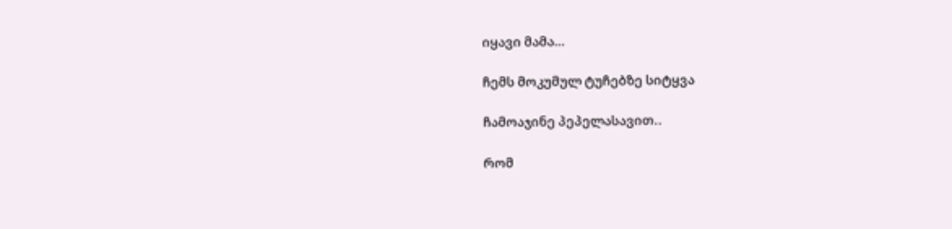იყავი მამა…

ჩემს მოკუმულ ტუჩებზე სიტყვა

ჩამოაჯინე პეპელასავით..

რომ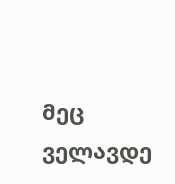მეც ველავდე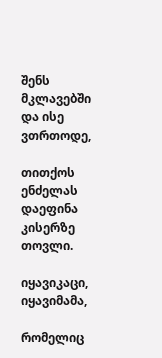შენს მკლავებში და ისე ვთრთოდე,

თითქოს ენძელას დაეფინა კისერზე თოვლი.

იყავიკაცი, იყავიმამა,

რომელიც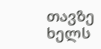თავზე ხელს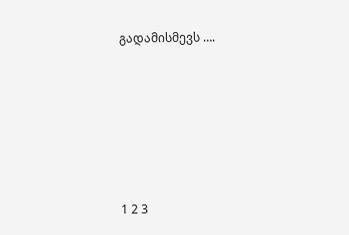გადამისმევს ….









1 2 3